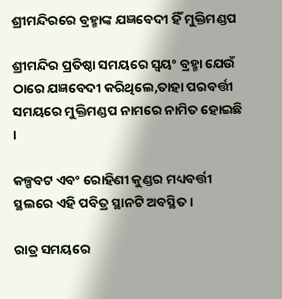ଶ୍ରୀମନ୍ଦିରରେ ବ୍ରହ୍ମାଙ୍କ ଯଜ୍ଞବେଦୀ ହିଁ ମୁକ୍ତିମଣ୍ଡପ

ଶ୍ରୀମନ୍ଦିର ପ୍ରତିଷ୍ଠା ସମୟରେ ସ୍ୱୟଂ ବ୍ରହ୍ମା ଯେଉଁ ଠାରେ ଯଜ୍ଞବେଦୀ କରିଥିଲେ,ତାହା ପରବର୍ତ୍ତୀ ସମୟରେ ମୁକ୍ତିମଣ୍ଡପ ନାମରେ ନାମିତ ହୋଇଛି ।

କଳ୍ପବଟ ଏବଂ ରୋହିଣୀ କୁଣ୍ଡର ମଧ୍ୟବର୍ତ୍ତୀ ସ୍ଥଲରେ ଏହି ପବିତ୍ର ସ୍ଥାନଟି ଅବସ୍ଥିତ ।

ରାତ୍ର ସମୟରେ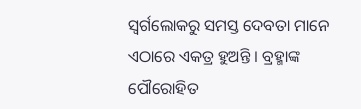ସ୍ୱର୍ଗଲୋକରୁ ସମସ୍ତ ଦେବତା ମାନେ ଏଠାରେ ଏକତ୍ର ହୁଅନ୍ତି । ବ୍ରହ୍ମାଙ୍କ ପୌରୋହିତ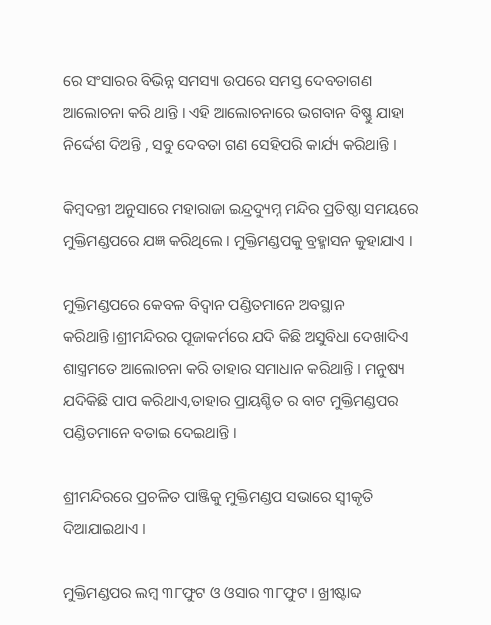ରେ ସଂସାରର ବିଭିନ୍ନ ସମସ୍ୟା ଉପରେ ସମସ୍ତ ଦେବତାଗଣ ଆଲୋଚନା କରି ଥାନ୍ତି । ଏହି ଆଲୋଚନାରେ ଭଗବାନ ବିଷ୍ଣୁ ଯାହା ନିର୍ଦ୍ଦେଶ ଦିଅନ୍ତି , ସବୁ ଦେବତା ଗଣ ସେହିପରି କାର୍ଯ୍ୟ କରିଥାନ୍ତି I

କିମ୍ବଦନ୍ତୀ ଅନୁସାରେ ମହାରାଜା ଇନ୍ଦ୍ରଦ୍ୟୁମ୍ନ ମନ୍ଦିର ପ୍ରତିଷ୍ଠା ସମୟରେ ମୁକ୍ତିମଣ୍ଡପରେ ଯଜ୍ଞ କରିଥିଲେ । ମୁକ୍ତିମଣ୍ଡପକୁ ବ୍ରହ୍ମାସନ କୁହାଯାଏ ।

ମୁକ୍ତିମଣ୍ଡପରେ କେବଳ ବିଦ୍ୱାନ ପଣ୍ଡିତମାନେ ଅବସ୍ଥାନ କରିଥାନ୍ତି।ଶ୍ରୀମନ୍ଦିରର ପୂଜାକର୍ମରେ ଯଦି କିଛି ଅସୁବିଧା ଦେଖାଦିଏ ଶାସ୍ତ୍ରମତେ ଆଲୋଚନା କରି ତାହାର ସମାଧାନ କରିଥାନ୍ତି I ମନୁଷ୍ୟ ଯଦିକିଛି ପାପ କରିଥାଏ,ତାହାର ପ୍ରାୟଶ୍ଚିତ ର ବାଟ ମୁକ୍ତିମଣ୍ଡପର ପଣ୍ଡିତମାନେ ବତାଇ ଦେଇଥାନ୍ତି ।

ଶ୍ରୀମନ୍ଦିରରେ ପ୍ରଚଳିତ ପାଞ୍ଜିକୁ ମୁକ୍ତିମଣ୍ଡପ ସଭାରେ ସ୍ୱୀକୃତି ଦିଆଯାଇଥାଏ I

ମୁକ୍ତିମଣ୍ଡପର ଲମ୍ବ ୩୮ଫୁଟ ଓ ଓସାର ୩୮ଫୁଟ । ଖ୍ରୀଷ୍ଟାବ୍ଦ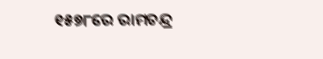୧୫୭୮ରେ ରାମଚନ୍ଦ୍ର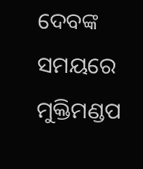ଦେବଙ୍କ ସମୟରେ ମୁକ୍ତିମଣ୍ଡପ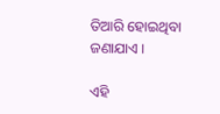ତିଆରି ହୋଇଥିବା ଜଣାଯାଏ ।

ଏହି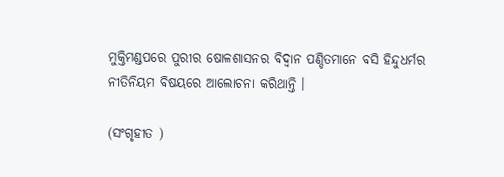ମୁକ୍ତିମଣ୍ଡପରେ ପୁରୀର ଷୋଳଶାସନର ବିଦ୍ୱାନ ପଣ୍ଡିତମାନେ ବସି ହିନ୍ଦୁଧର୍ମର ନୀତିନିୟମ ବିଷୟରେ ଆଲୋଚନା କରିଥାନ୍ତି ।

(ସଂଗୃହୀତ )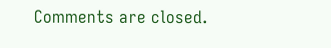Comments are closed.